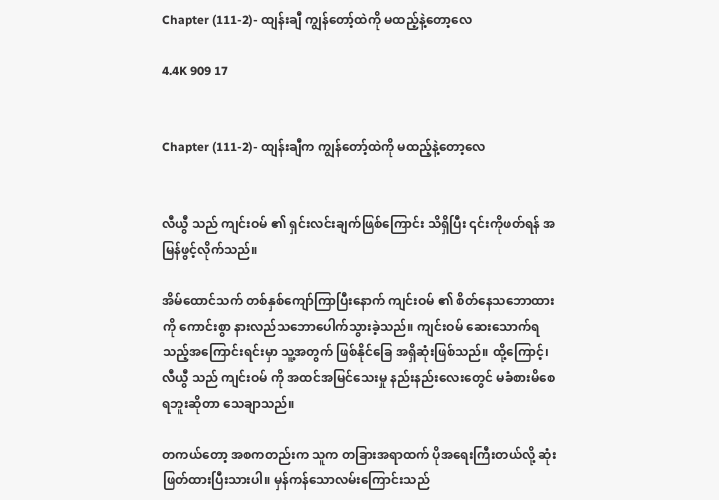Chapter (111-2)- ထျန်းချီ ကျွန်တော့်ထဲကို မထည့်နဲ့တော့လေ

4.4K 909 17


Chapter (111-2)- ထျန်းချီက ကျွန်တော့်ထဲကို မထည့်နဲ့တော့လေ


လီယွီ သည် ကျင်းဝမ် ၏ ရှင်းလင်းချက်ဖြစ်ကြောင်း သိရှိပြီး ၎င်းကိုဖတ်ရန် အမြန်ဖွင့်လိုက်သည်။

အိမ်ထောင်သက် တစ်နှစ်ကျော်ကြာပြီးနောက် ကျင်းဝမ် ၏ စိတ်နေသဘောထားကို ကောင်းစွာ နားလည်သဘောပေါက်သွားခဲ့သည်။ ကျင်းဝမ် ဆေးသောက်ရသည့်အကြောင်းရင်းမှာ သူ့အတွက် ဖြစ်နိုင်ခြေ အရှိဆုံးဖြစ်သည်။ ထို့ကြောင့်၊ လီယွီ သည် ကျင်းဝမ် ကို အထင်အမြင်သေးမှု နည်းနည်းလေးတွေင် မခံစားမိစေရဘူးဆိုတာ သေချာသည်။

တကယ်တော့ အစကတည်းက သူက တခြားအရာထက် ပိုအရေးကြီးတယ်လို့ ဆုံးဖြတ်ထားပြီးသားပါ။ မှန်ကန်သောလမ်းကြောင်းသည်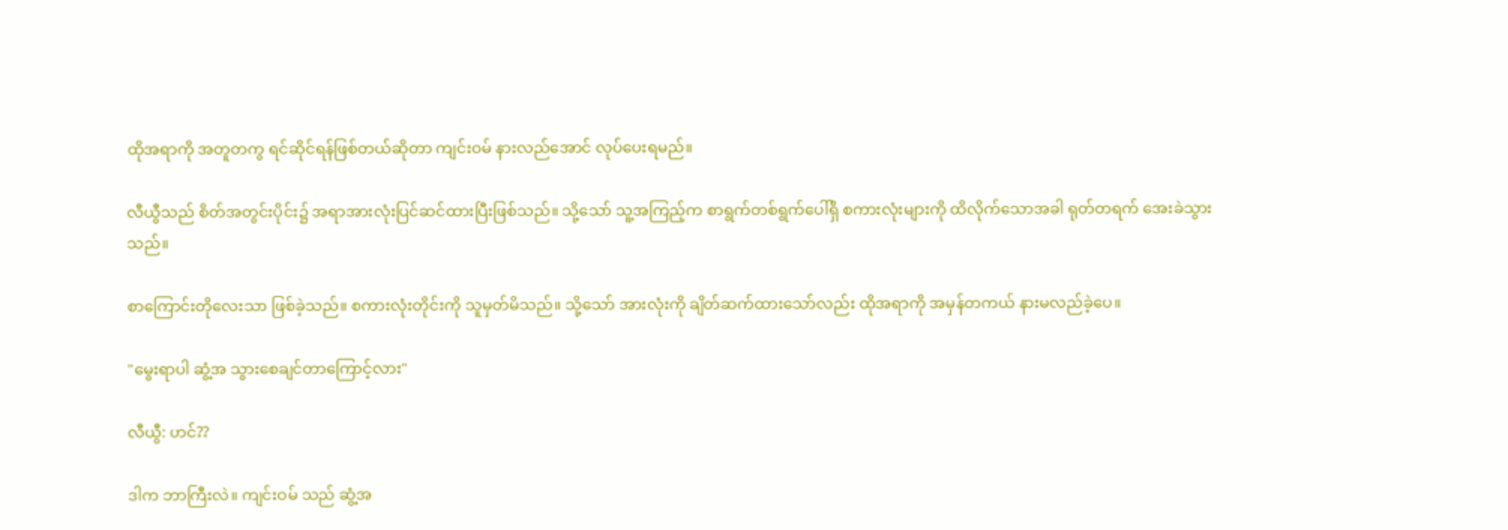ထိုအရာကို အတူတကွ ရင်ဆိုင်ရန်ဖြစ်တယ်ဆိုတာ ကျင်းဝမ် နားလည်အောင် လုပ်ပေးရမည်။

လီယွီသည် စိတ်အတွင်းပိုင်း၌ အရာအားလုံးပြင်ဆင်ထားပြီးဖြစ်သည်။ သို့သော် သူ့အကြည့်က စာရွက်တစ်ရွက်ပေါ်ရှိ စကားလုံးများကို ထိလိုက်သောအခါ ရုတ်တရက် အေးခဲသွားသည်။

စာကြောင်းတိုလေးသာ ဖြစ်ခဲ့သည်။ စကားလုံးတိုင်းကို သူမှတ်မိသည်။ သို့သော် အားလုံးကို ချိတ်ဆက်ထားသော်လည်း ထိုအရာကို အမှန်တကယ် နားမလည်ခဲ့ပေ။

"မွေးရာပါ ဆွံ့အ သွားစေချင်တာကြောင့်လား"

လီယွီ: ဟင်??

ဒါက ဘာကြီးလဲ။ ကျင်းဝမ် သည် ဆွံ့အ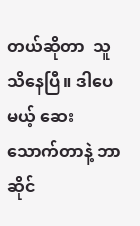တယ်ဆိုတာ  သူသိနေပြီ။ ဒါပေမယ့် ဆေးသောက်တာနဲ့ ဘာဆိုင်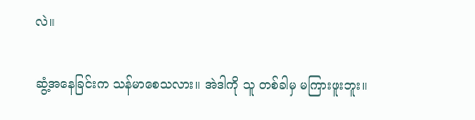လဲ။

ဆွံ့အနေခြင်းက သန်မာစေသလား။ အဲဒါကို သူ တစ်ခါမှ မကြားဖူးဘူး။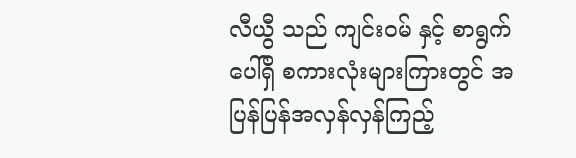လီယွီ သည် ကျင်းဝမ် နှင့် စာရွက်ပေါ်ရှိ စကားလုံးများကြားတွင် အပြန်ပြန်အလှန်လှန်ကြည့်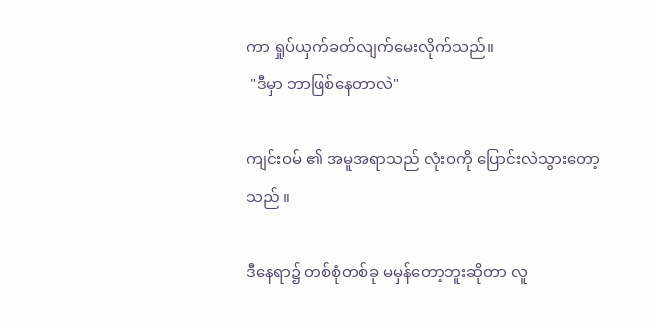ကာ ရှုပ်ယှက်ခတ်လျက်မေးလိုက်သည်။
 "ဒီမှာ ဘာဖြစ်နေတာလဲ"

ကျင်းဝမ် ၏ အမူအရာသည် လုံးဝကို ပြောင်းလဲသွားတော့သည် ။

ဒီနေရာ၌ တစ်စုံတစ်ခု မမှန်တော့ဘူးဆိုတာ လူ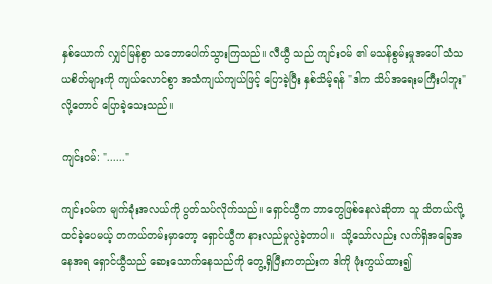နှစ်ယောက် လျှင်မြန်စွာ သဘောပေါက်သွားကြသည်။ လီယွီ သည် ကျင်းဝမ် ၏ မသန်စွမ်းမှုအပေါ် သံသယစိတ်များကို ကျယ်လောင်စွာ အသံကျယ်ကျယ်ဖြင့် ပြောခဲ့ပြီး နှစ်သိမ့်ရန် "ဒါက သိပ်အရေးမကြီးပါဘူး" လို့တောင် ပြောခဲ့သေးသည်။

ကျင်းဝမ်: "......"

ကျင်းဝမ်က မျက်ခုံးအလယ်ကို ပွတ်သပ်လိုက်သည်။ ရှောင်ယွီက ဘာတွေဖြစ်နေလဲဆိုတာ သူ သိတယ်လို့ ထင်ခဲ့ပေမယ့် တကယ်တမ်းမှာတော့ ရှောင်ယွီက နားလည်မှုလွဲခဲ့တာပါ။  သို့သော်လည်း လက်ရှိအခြေအနေအရ ရှောင်ယွီသည် ဆေးသောက်နေသည်ကို တွေ့ရှိပြီးကတည်းက ဒါကို ဖုံးကွယ်ထား၍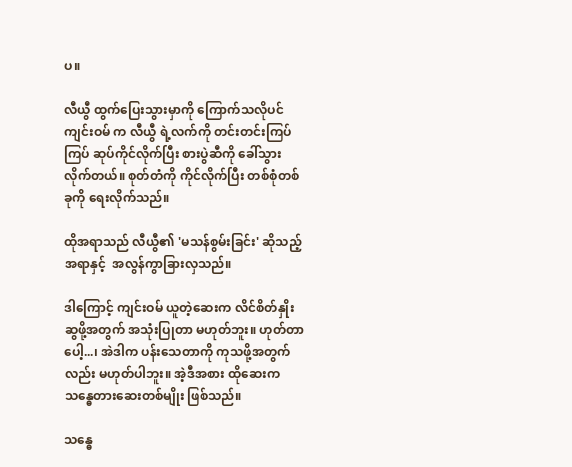ပ။

လီယွီ ထွက်ပြေးသွားမှာကို ကြောက်သလိုပင်  ကျင်းဝမ် က လီယွီ ရဲ့လက်ကို တင်းတင်းကြပ်ကြပ် ဆုပ်ကိုင်လိုက်ပြီး စားပွဲဆီကို ခေါ်သွားလိုက်တယ်။ စုတ်တံကို ကိုင်လိုက်ပြီး တစ်စုံတစ်ခုကို ရေးလိုက်သည်။

ထိုအရာသည် လီယွီ၏ 'မသန်စွမ်းခြင်း' ဆိုသည့် အရာနှင့်  အလွန်ကွာခြားလှသည်။

ဒါကြောင့် ကျင်းဝမ် ယူတဲ့ဆေးက လိင်စိတ်နှိုးဆွဖို့အတွက် အသုံးပြုတာ မဟုတ်ဘူး။ ဟုတ်တာပေါ့...၊ အဲဒါက ပန်းသေတာကို ကုသဖို့အတွက်လည်း မဟုတ်ပါဘူး။ အဲ့ဒီအစား ထိုဆေးက သန္ဓေတားဆေးတစ်မျိုး ဖြစ်သည်။

သန္ဓေ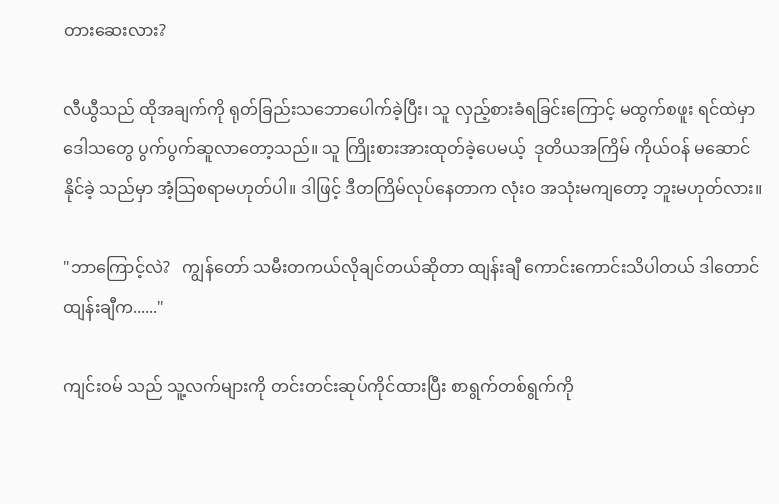တားဆေးလား?

လီယွီသည် ထိုအချက်ကို ရုတ်ခြည်းသဘောပေါက်ခဲ့ပြီး၊ သူ လှည့်စားခံရခြင်းကြောင့် မထွက်စဖူး ရင်ထဲမှာ  ဒေါသတွေ ပွက်ပွက်ဆူလာတော့သည်။ သူ ကြိုးစားအားထုတ်ခဲ့ပေမယ့်  ဒုတိယအကြိမ် ကိုယ်ဝန် မဆောင်နိုင်ခဲ့ သည်မှာ အံ့သြစရာမဟုတ်ပါ။ ဒါဖြင့် ဒီတကြိမ်လုပ်နေတာက လုံးဝ အသုံးမကျတော့ ဘူးမဟုတ်လား။

"ဘာကြောင့်လဲ?   ကျွန်တော် သမီးတကယ်လိုချင်တယ်ဆိုတာ ထျန်းချီ ကောင်းကောင်းသိပါတယ် ဒါတောင် ထျန်းချီက......"

ကျင်းဝမ် သည် သူ့လက်များကို တင်းတင်းဆုပ်ကိုင်ထားပြီး စာရွက်တစ်ရွက်ကို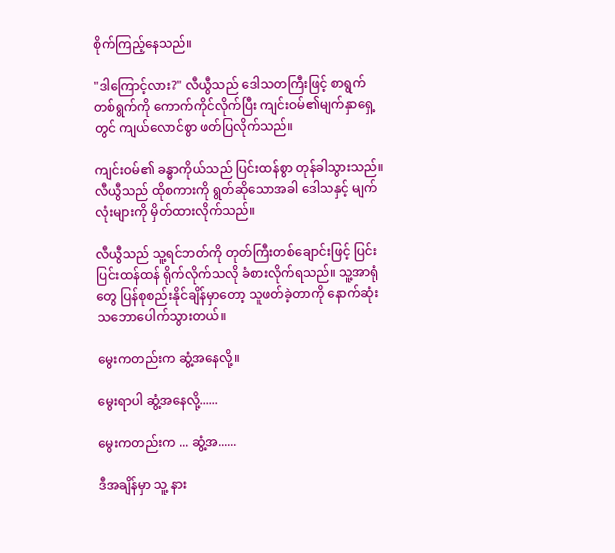စိုက်ကြည့်နေသည်။

"ဒါကြောင့်လား?" လီယွီသည် ဒေါသတကြီးဖြင့် စာရွက်တစ်ရွက်ကို ကောက်ကိုင်လိုက်ပြီး ကျင်းဝမ်၏မျက်နှာရှေ့တွင် ကျယ်လောင်စွာ ဖတ်ပြလိုက်သည်။

ကျင်းဝမ်၏ ခန္ဓာကိုယ်သည် ပြင်းထန်စွာ တုန်ခါသွားသည်။ လီယွီသည် ထိုစကားကို ရွတ်ဆိုသောအခါ ဒေါသနှင့် မျက်လုံးများကို မှိတ်ထားလိုက်သည်။

လီယွီသည် သူ့ရင်ဘတ်ကို တုတ်ကြီးတစ်ချောင်းဖြင့် ပြင်းပြင်းထန်ထန် ရိုက်လိုက်သလို ခံစားလိုက်ရသည်။ သူ့အာရုံတွေ ပြန်စုစည်းနိုင်ချိန်မှာတော့ သူဖတ်ခဲ့တာကို နောက်ဆုံးသဘောပေါက်သွားတယ်။

မွေးကတည်းက ဆွံ့အနေလို့။

မွေးရာပါ ဆွံ့အနေလို့......

မွေးကတည်းက ... ဆွံ့အ......

ဒီအချိန်မှာ သူ့ နား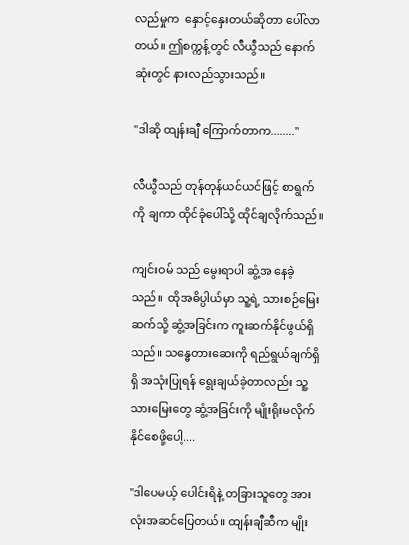လည်မှုက  နှောင့်နှေးတယ်ဆိုတာ ပေါ်လာတယ်။ ဤစက္ကန့်တွင် လီယွီသည် နောက်ဆုံးတွင် နားလည်သွားသည်။

"ဒါဆို ထျန်းချီ ကြောက်တာက........"

လီယွီသည် တုန်တုန်ယင်ယင်ဖြင့် စာရွက်ကို ချကာ ထိုင်ခုံပေါ်သို့ ထိုင်ချလိုက်သည်။

ကျင်းဝမ် သည် မွေးရာပါ ဆွံ့အ နေခဲ့သည်။  ထိုအဓိပ္ပါယ်မှာ သူ့ရဲ့ သားစဉ်မြေးဆက်သို့ ဆွံ့အခြင်းက ကူးဆက်နိုင်ဖွယ်ရှိသည်။ သန္ဓေတားဆေးကို ရည်ရွယ်ချက်ရှိရှိ အသုံးပြုရန် ရွေးချယ်ခဲ့တာလည်း သူ့ သားမြေးတွေ ဆွံ့အခြင်းကို မျိုးရိုးမလိုက်နိုင်စေဖို့ပေါ့....

"ဒါပေမယ့် ပေါင်းရိနဲ့ တခြားသူတွေ အားလုံးအဆင်ပြေတယ်။ ထျန်းချီဆီက မျိုး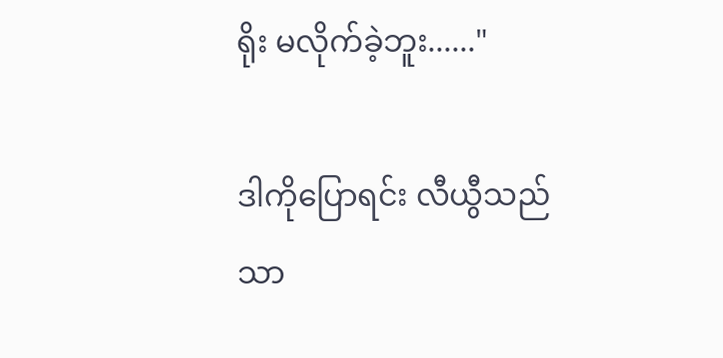ရိုး မလိုက်ခဲ့ဘူး......"

ဒါကိုပြောရင်း လီယွီသည် သာ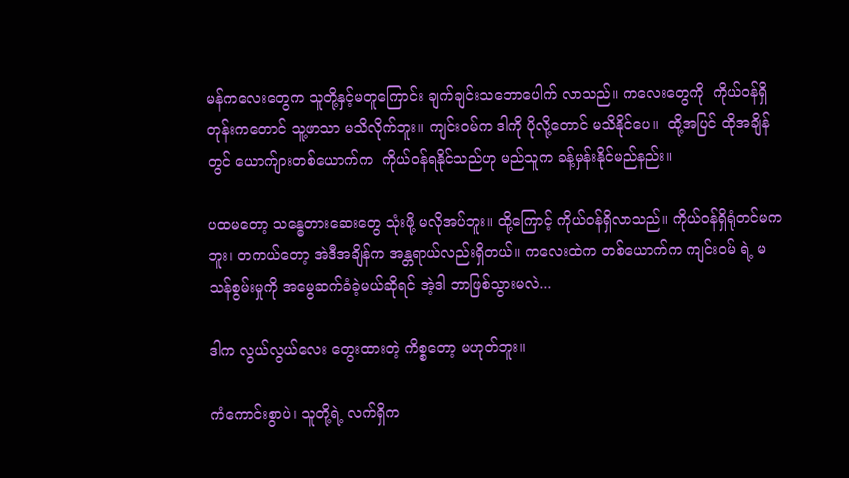မန်ကလေးတွေက သူတို့နှင့်မတူကြောင်း ချက်ချင်းသဘောပေါက် လာသည်။ ကလေးတွေကို  ကိုယ်ဝန်ရှိတုန်းကတောင် သူ့ဖာသာ မသိလိုက်ဘူး။ ကျင်းဝမ်က ဒါကို ပိုလို့တောင် မသိနိုင်ပေ။  ထို့အပြင် ထိုအချိန်တွင် ယောက်ျားတစ်ယောက်က  ကိုယ်ဝန်ရနိုင်သည်ဟု မည်သူက ခန့်မှန်းနိုင်မည်နည်း။

ပထမတော့ သန္ဓေတားဆေးတွေ သုံးဖို့ မလိုအပ်ဘူး။ ထို့ကြောင့် ကိုယ်ဝန်ရှိလာသည်။ ကိုယ်ဝန်ရှိရုံတင်မကဘူး၊ တကယ်တော့ အဲဒီအချိန်က အန္တရာယ်လည်းရှိတယ်။ ကလေးထဲက တစ်ယောက်က ကျင်းဝမ် ရဲ့ မသန်စွမ်းမှုကို အမွေဆက်ခံခဲ့မယ်ဆိုရင် အဲ့ဒါ ဘာဖြစ်သွားမလဲ...

ဒါက လွယ်လွယ်လေး တွေးထားတဲ့ ကိစ္စတော့ မဟုတ်ဘူး။

ကံကောင်းစွာပဲ၊ သူတို့ရဲ့ လက်ရှိက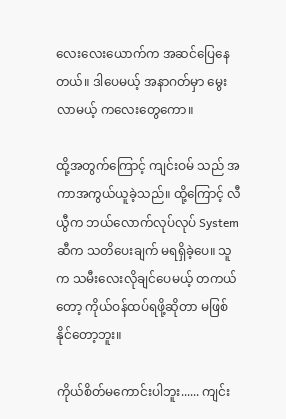လေးလေးယောက်က အဆင်ပြေနေတယ်။ ဒါပေမယ့် အနာဂတ်မှာ မွေးလာမယ့် ကလေးတွေကော။

ထို့အတွက်ကြောင့် ကျင်းဝမ် သည် အကာအကွယ်ယူခဲ့သည်။ ထို့ကြောင့် လီယွီက ဘယ်လောက်လုပ်လုပ် System ဆီက သတိပေးချက် မရရှိခဲ့ပေ။ သူက သမီးလေးလိုချင်ပေမယ့် တကယ်တော့ ကိုယ်ဝန်ထပ်ရဖို့ဆိုတာ မဖြစ်နိုင်တော့ဘူး။

ကိုယ်စိတ်မကောင်းပါဘူး...... ကျင်း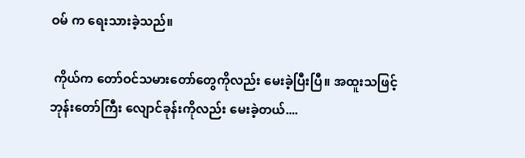ဝမ် က ရေးသားခဲ့သည်။

 ကိုယ်က တော်ဝင်သမားတော်တွေကိုလည်း မေးခဲ့ပြီးပြီ။ အထူးသဖြင့် ဘုန်းတော်ကြီး လျောင်ခုန်းကိုလည်း မေးခဲ့တယ်....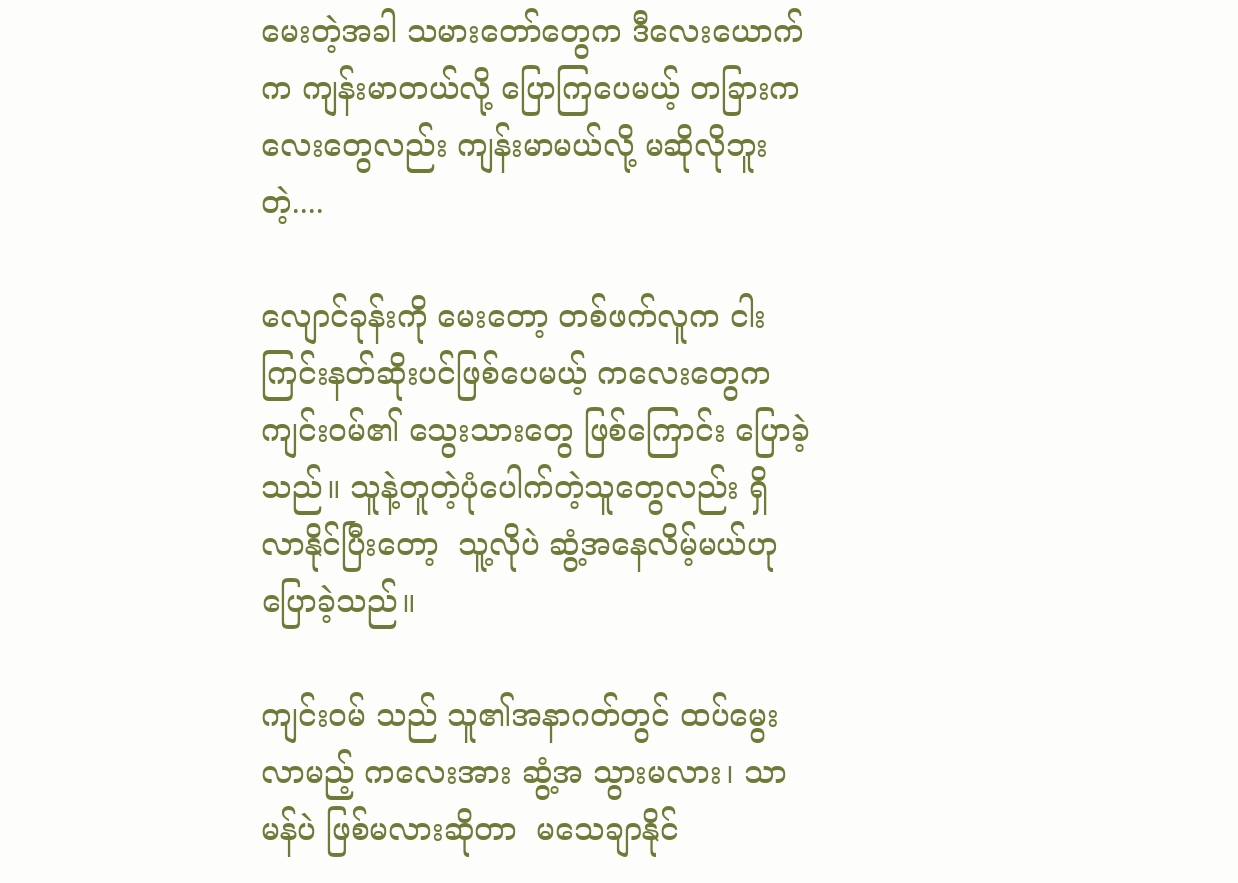မေးတဲ့အခါ သမားတော်တွေက ဒီလေးယောက်က ကျန်းမာတယ်လို့ ပြောကြပေမယ့် တခြားကလေးတွေလည်း ကျန်းမာမယ်လို့ မဆိုလိုဘူးတဲ့....

လျောင်ခုန်းကို မေးတော့ တစ်ဖက်လူက ငါးကြင်းနတ်ဆိုးပင်ဖြစ်ပေမယ့် ကလေးတွေက ကျင်းဝမ်၏ သွေးသားတွေ ဖြစ်ကြောင်း ပြောခဲ့သည်။ သူနဲ့တူတဲ့ပုံပေါက်တဲ့သူတွေလည်း ရှိလာနိုင်ပြီးတော့  သူ့လိုပဲ ဆွံ့အနေလိမ့်မယ်ဟု ပြောခဲ့သည်။

ကျင်းဝမ် သည် သူ၏အနာဂတ်တွင် ထပ်မွေးလာမည့် ကလေးအား ဆွံ့အ သွားမလား၊ သာမန်ပဲ ဖြစ်မလားဆိုတာ  မသေချာနိုင်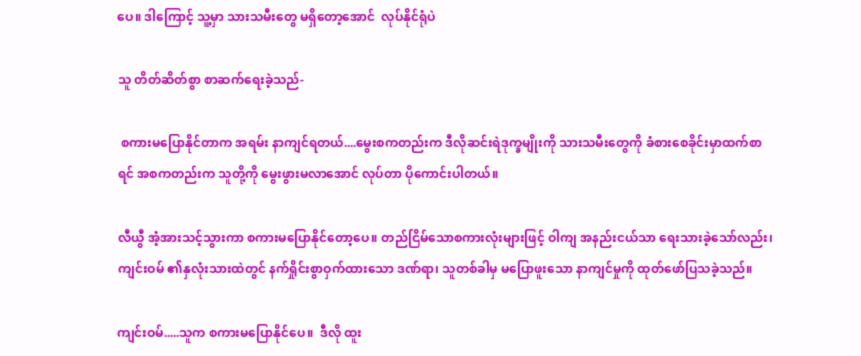ပေ။ ဒါကြောင့် သူ့မှာ သားသမီးတွေ မရှိတော့အောင်  လုပ်နိုင်ရုံပဲ

သူ တိတ်ဆိတ်စွာ စာဆက်ရေးခဲ့သည်-

 စကားမပြောနိုင်တာက အရမ်း နာကျင်ရတယ်....မွေးစကတည်းက ဒီလိုဆင်းရဲဒုက္ခမျိုးကို သားသမီးတွေကို ခံစားစေခိုင်းမှာထက်စာရင် အစကတည်းက သူတို့ကို မွေးဖွားမလာအောင် လုပ်တာ ပိုကောင်းပါတယ်။

လီယွီ အံ့အားသင့်သွားကာ စကားမပြောနိုင်တော့ပေ။ တည်ငြိမ်သောစကားလုံးများဖြင့် ဝါကျ အနည်းငယ်သာ ရေးသားခဲ့သော်လည်း၊ ကျင်းဝမ် ၏နှလုံးသားထဲတွင် နက်ရှိုင်းစွာဝှက်ထားသော ဒဏ်ရာ၊ သူတစ်ခါမှ မပြောဖူးသော နာကျင်မှုကို ထုတ်ဖော်ပြသခဲ့သည်။

ကျင်းဝမ်.....သူက စကားမပြောနိုင်ပေ။  ဒီလို ထူး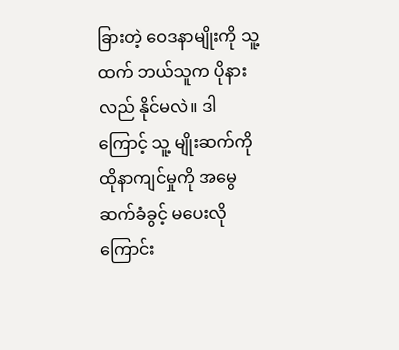ခြားတဲ့ ဝေဒနာမျိုးကို သူ့ထက် ဘယ်သူက ပိုနားလည် နိုင်မလဲ။ ဒါကြောင့် သူ့ မျိုးဆက်ကို ထိုနာကျင်မှုကို အမွေဆက်ခံခွင့် မပေးလိုကြောင်း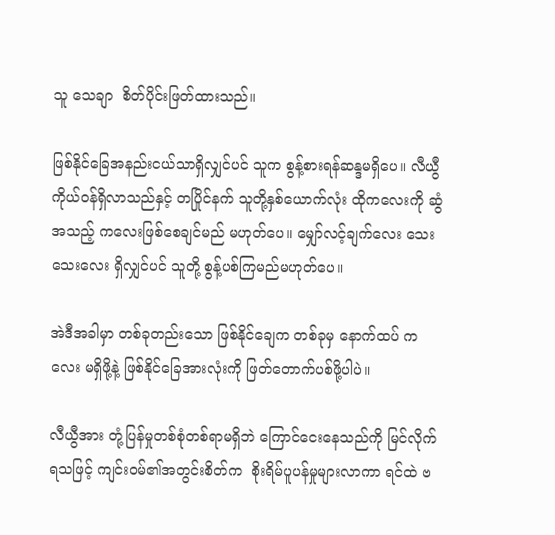သူ သေချာ  စိတ်ပိုင်းဖြတ်ထားသည်။

ဖြစ်နိုင်ခြေအနည်းငယ်သာရှိလျှင်ပင် သူက စွန့်စားရန်ဆန္ဒမရှိပေ။ လီယွီ ကိုယ်ဝန်ရှိလာသည်နှင့် တပြိုင်နက် သူတို့နှစ်ယောက်လုံး ထိုကလေးကို ဆွံအသည့် ကလေးဖြစ်စေချင်မည် မဟုတ်ပေ။ မျှော်လင့်ချက်လေး သေးသေးလေး ရှိလျှင်ပင် သူတို့ စွန့်ပစ်ကြမည်မဟုတ်ပေ။

အဲဒီအခါမှာ တစ်ခုတည်းသော ဖြစ်နိုင်ချေက တစ်ခုမှ နောက်ထပ် ကလေး မရှိဖို့နဲ့ ဖြစ်နိုင်ခြေအားလုံးကို ဖြတ်တောက်ပစ်ဖို့ပါပဲ။

လီယွီအား တုံ့ပြန်မှုတစ်စုံတစ်ရာမရှိဘဲ ကြောင်ငေးနေသည်ကို မြင်လိုက်ရသဖြင့် ကျင်းဝမ်၏အတွင်းစိတ်က  စိုးရိမ်ပူပန်မှုများလာကာ ရင်ထဲ ဗ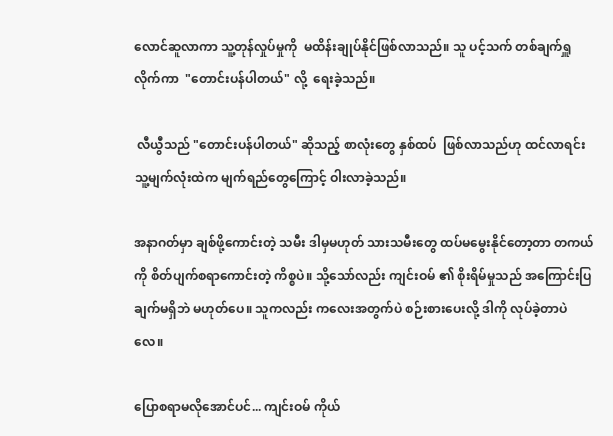လောင်ဆူလာကာ သူ့တုန်လှုပ်မှုကို  မထိန်းချုပ်နိုင်ဖြစ်လာသည်။ သူ ပင့်သက် တစ်ချက်ရှူလိုက်ကာ  "တောင်းပန်ပါတယ်" လို့  ရေးခဲ့သည်။

 လီယွီသည် "တောင်းပန်ပါတယ်" ဆိုသည့် စာလုံးတွေ နှစ်ထပ်  ဖြစ်လာသည်ဟု ထင်လာရင်း သူ့မျက်လုံးထဲက မျက်ရည်တွေကြောင့် ဝါးလာခဲ့သည်။

အနာဂတ်မှာ ချစ်ဖို့ကောင်းတဲ့ သမီး ဒါမှမဟုတ် သားသမီးတွေ ထပ်မမွေးနိုင်တော့တာ တကယ်ကို စိတ်ပျက်စရာကောင်းတဲ့ ကိစ္စပဲ။ သို့သော်လည်း ကျင်းဝမ် ၏ စိုးရိမ်မှုသည် အကြောင်းပြချက်မရှိဘဲ မဟုတ်ပေ။ သူကလည်း ကလေးအတွက်ပဲ စဉ်းစားပေးလို့ ဒါကို လုပ်ခဲ့တာပဲလေ။

ပြောစရာမလိုအောင်ပင်... ကျင်းဝမ် ကိုယ်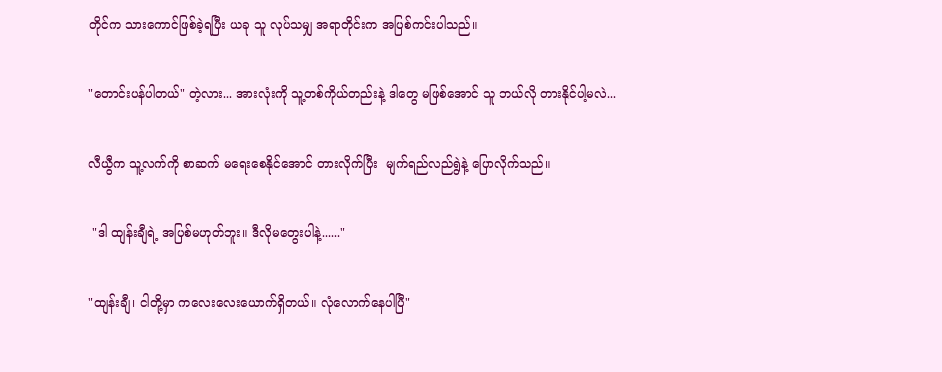တိုင်က သားကောင်ဖြစ်ခဲ့ရပြီး ယခု သူ လုပ်သမျှ အရာတိုင်းက အပြစ်ကင်းပါသည်။

"တောင်းပန်ပါတယ်" တဲ့လား... အားလုံးကို သူ့တစ်ကိုယ်တည်းနဲ့ ဒါတွေ မဖြစ်အောင် သူ ဘယ်လို တားနိုင်ပါ့မလဲ...

လီယွီက သူ့လက်ကို စာဆက် မရေးစေနိုင်အောင် တားလိုက်ပြီး  မျက်ရည်လည်ရွဲနဲ့ ပြောလိုက်သည်။

 "ဒါ ထျန်းချီရဲ့ အပြစ်မဟုတ်ဘူး။ ဒီလိုမတွေးပါနဲ့......"

"ထျန်းချီ၊ ငါတို့မှာ ကလေးလေးယောက်ရှိတယ်။ လုံလောက်နေပါပြီ"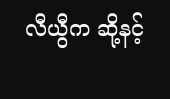လီယွီက ဆို့နင့်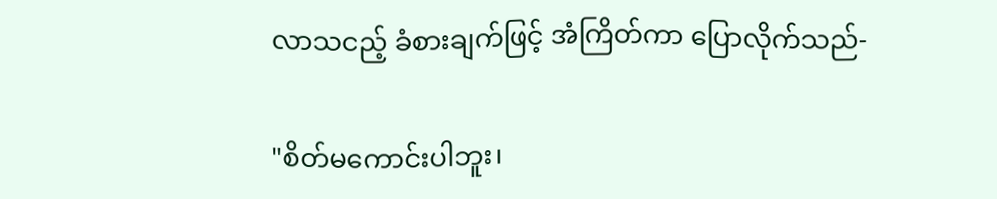လာသငည့် ခံစားချက်ဖြင့် အံကြိတ်ကာ ပြောလိုက်သည်-

"စိတ်မကောင်းပါဘူး၊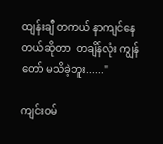ထျန်းချီ တကယ် နာကျင်နေတယ်ဆိုတာ  တချိန်လုံး ကျွန်တော် မသိခဲ့ဘူး......"

ကျင်းဝမ်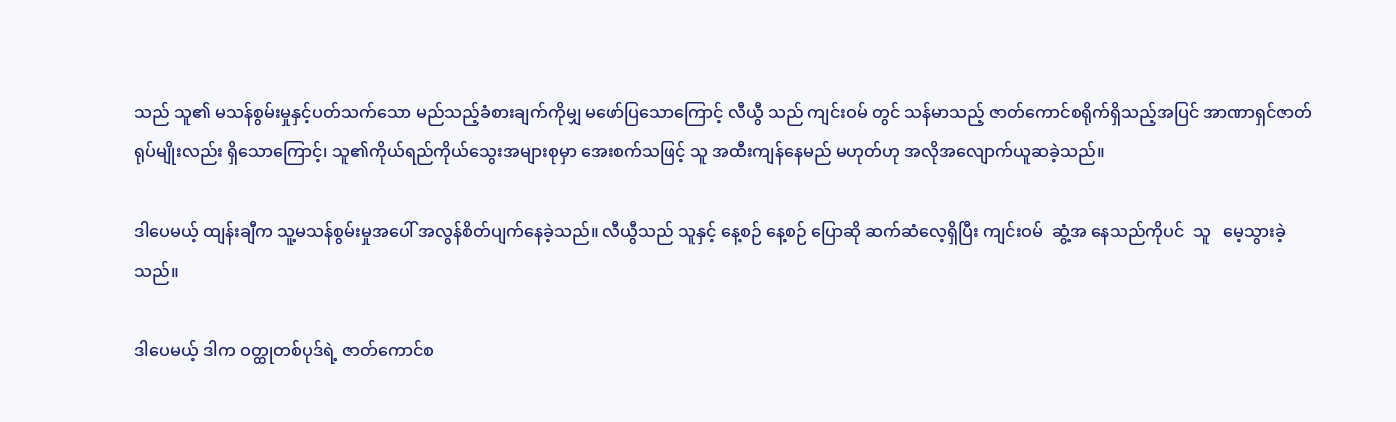သည် သူ၏ မသန်စွမ်းမှုနှင့်ပတ်သက်သော မည်သည့်ခံစားချက်ကိုမျှ မဖော်ပြသောကြောင့် လီယွီ သည် ကျင်းဝမ် တွင် သန်မာသည့် ဇာတ်ကောင်စရိုက်ရှိသည့်အပြင် အာဏာရှင်ဇာတ်ရုပ်မျိုးလည်း ရှိသောကြောင့်၊ သူ၏ကိုယ်ရည်ကိုယ်သွေးအများစုမှာ အေးစက်သဖြင့် သူ အထီးကျန်နေမည် မဟုတ်ဟု အလိုအလျောက်ယူဆခဲ့သည်။

ဒါပေမယ့် ထျန်းချီက သူ့မသန်စွမ်းမှုအပေါ် အလွန်စိတ်ပျက်နေခဲ့သည်။ လီယွီသည် သူနှင့် နေ့စဉ် နေ့စဉ် ပြောဆို ဆက်ဆံလေ့ရှိပြီး ကျင်းဝမ်  ဆွံ့အ နေသည်ကိုပင်  သူ   မေ့သွားခဲ့သည်။

ဒါပေမယ့် ဒါက ဝတ္ထုတစ်ပုဒ်ရဲ့ ဇာတ်ကောင်စ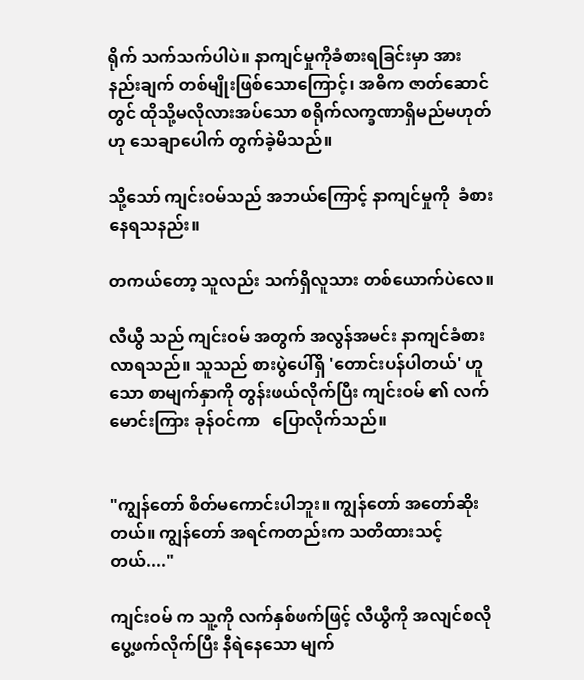ရိုက် သက်သက်ပါပဲ။ နာကျင်မှုကိုခံစားရခြင်းမှာ အားနည်းချက် တစ်မျိုးဖြစ်သောကြောင့်၊ အဓိက ဇာတ်ဆောင်တွင် ထိုသို့မလိုလားအပ်သော စရိုက်လက္ခဏာရှိမည်မဟုတ်ဟု သေချာပေါက် တွက်ခဲ့မိသည်။

သို့သော် ကျင်းဝမ်သည် အဘယ်ကြောင့် နာကျင်မှုကို  ခံစားနေရသနည်း။

တကယ်တော့ သူလည်း သက်ရှိလူသား တစ်ယောက်ပဲလေ။

လီယွီ သည် ကျင်းဝမ် အတွက် အလွန်အမင်း နာကျင်ခံစားလာရသည်။ သူသည် စားပွဲပေါ်ရှိ 'တောင်းပန်ပါတယ်' ဟူသော စာမျက်နှာကို တွန်းဖယ်လိုက်ပြီး ကျင်းဝမ် ၏ လက်မောင်းကြား ခုန်ဝင်ကာ   ပြောလိုက်သည်။


"ကျွန်တော် စိတ်မကောင်းပါဘူး။ ကျွန်တော် အတော်ဆိုးတယ်။ ကျွန်တော် အရင်ကတည်းက သတိထားသင့်တယ်...."

ကျင်းဝမ် က သူ့ကို လက်နှစ်ဖက်ဖြင့် လီယွီကို အလျင်စလို ပွေ့ဖက်လိုက်ပြီး နီရဲနေသော မျက်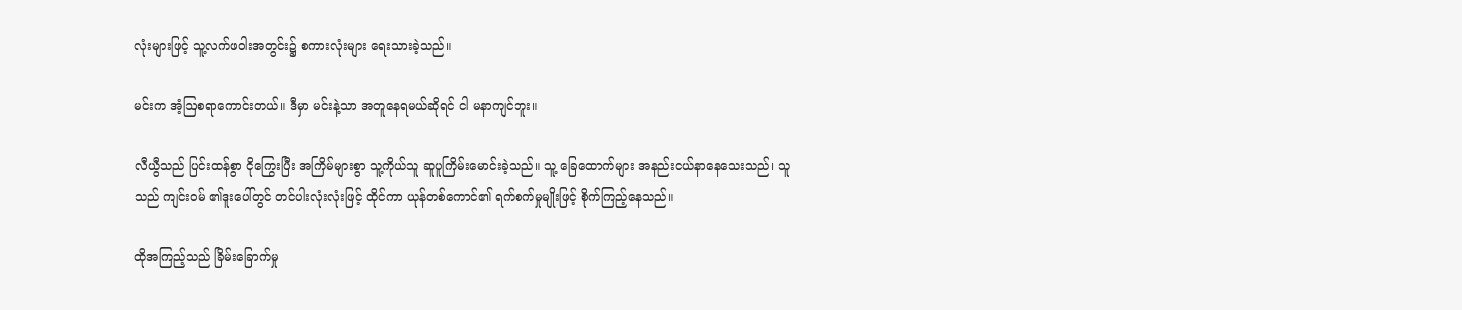လုံးများဖြင့် သူ့လက်ဖဝါးအတွင်း၌ စကားလုံးများ ရေးသားခဲ့သည်။

မင်းက အံ့ဩစရာကောင်းတယ်။ ဒီမှာ မင်းနဲ့သာ အတူနေရမယ်ဆိုရင် ငါ မနာကျင်ဘူး။

လီယွီသည် ပြင်းထန်စွာ ငိုကြွေးပြီး အကြိမ်များစွာ သူ့ကိုယ်သူ ဆူပူကြိမ်းမောင်းခဲ့သည်။ သူ့ ခြေထောက်များ အနည်းငယ်နာနေသေးသည်၊ သူသည် ကျင်းဝမ် ၏ဒူးပေါ်တွင် တင်ပါးလုံးလုံးဖြင့် ထိုင်ကာ ယုန်တစ်ကောင်၏ ရက်စက်မှုမျိုးဖြင့် စိုက်ကြည့်နေသည်။

ထိုအကြည့်သည် ခြိမ်းခြောက်မှု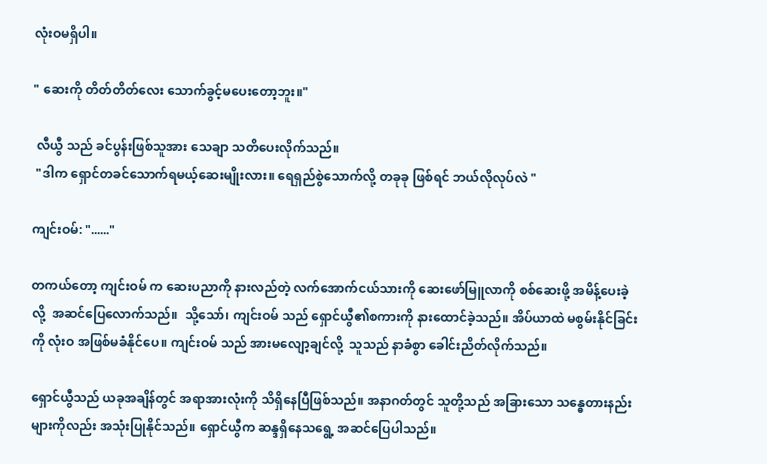လုံးဝမရှိပါ။

" ဆေးကို တိတ်တိတ်လေး သောက်ခွင့်မပေးတော့ဘူး။"

 လီယွီ သည် ခင်ပွန်းဖြစ်သူအား သေချာ သတိပေးလိုက်သည်။
 "ဒါက ရှောင်တခင်သောက်ရမယ့်ဆေးမျိုးလား။ ရေရှည်စွဲသောက်လို့ တခုခု ဖြစ်ရင် ဘယ်လိုလုပ်လဲ "

ကျင်းဝမ်: "......"

တကယ်တော့ ကျင်းဝမ် က ဆေးပညာကို နားလည်တဲ့ လက်အောက်ငယ်သားကို ဆေးဖော်မြူလာကို စစ်ဆေးဖို့ အမိန့်ပေးခဲ့လို့  အဆင်ပြေလောက်သည်။  သို့သော်၊ ကျင်းဝမ် သည် ရှောင်ယွီ၏စကားကို နားထောင်ခဲ့သည်။ အိပ်ယာထဲ မစွမ်းနိုင်ခြင်းကို လုံးဝ အဖြစ်မခံနိုင်ပေ။ ကျင်းဝမ် သည် အားမလျော့ချင်လို့  သူသည် နာခံစွာ ခေါင်းညိတ်လိုက်သည်။

ရှောင်ယွီသည် ယခုအချိန်တွင် အရာအားလုံးကို သိရှိနေပြီဖြစ်သည်။ အနာဂတ်တွင် သူတို့သည် အခြားသော သန္ဓေတားနည်းများကိုလည်း အသုံးပြုနိုင်သည်။ ရှောင်ယွီက ဆန္ဒရှိနေသရွေ့ အဆင်ပြေပါသည်။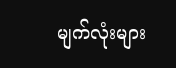မျက်လုံးများ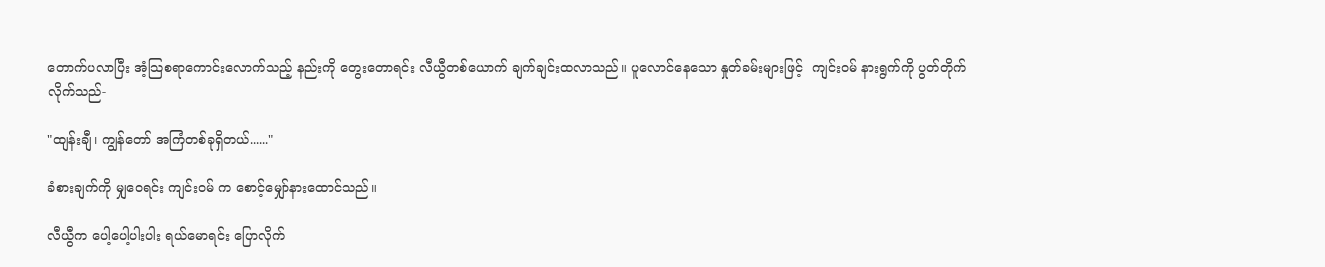တောက်ပလာပြီး အံ့သြစရာကောင်းလောက်သည့် နည်းကို တွေးတောရင်း လီယွီတစ်ယောက် ချက်ချင်းထလာသည်။ ပူလောင်နေသော နှုတ်ခမ်းများဖြင့်  ကျင်းဝမ် နားရွက်ကို ပွတ်တိုက်လိုက်သည်-

"ထျန်းချီ၊ ကျွန်တော် အကြံတစ်ခုရှိတယ်......"

ခံစားချက်ကို မျှဝေရင်း ကျင်းဝမ် က စောင့်မျှော်နားထောင်သည်။

လီယွီက ပေါ့ပေါ့ပါးပါး ရယ်မောရင်း ပြောလိုက်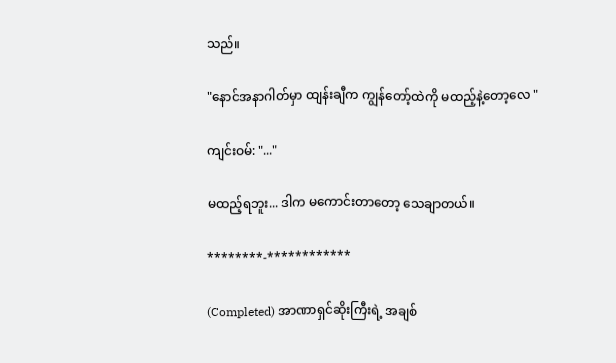သည်။

"နောင်အနာဂါတ်မှာ ထျန်းချီက ကျွန်တော့်ထဲကို မထည့်နဲ့တော့လေ "

ကျင်းဝမ်: "..."

မထည့်ရဘူး... ဒါက မကောင်းတာတော့ သေချာတယ်။

********-************

(Completed) အာဏာရှင်ဆိုးကြီးရဲ့ အချစ်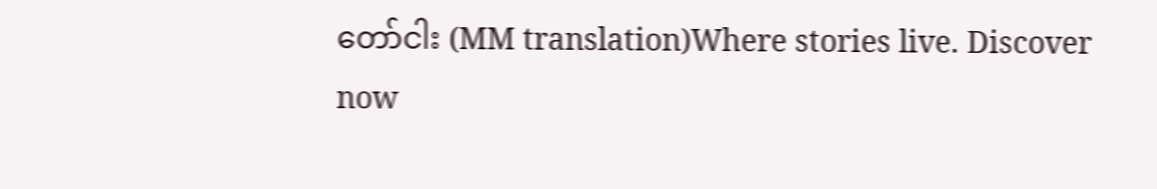တော်ငါး (MM translation)Where stories live. Discover now